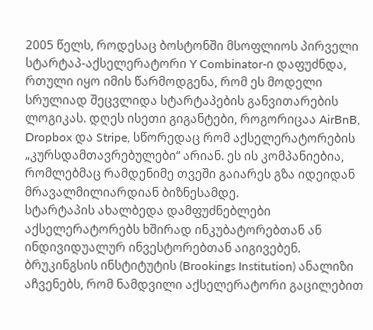2005 წელს, როდესაც ბოსტონში მსოფლიოს პირველი სტარტაპ-აქსელერატორი Y Combinator-ი დაფუძნდა, რთული იყო იმის წარმოდგენა, რომ ეს მოდელი სრულიად შეცვლიდა სტარტაპების განვითარების ლოგიკას. დღეს ისეთი გიგანტები, როგორიცაა AirBnB, Dropbox და Stripe, სწორედაც რომ აქსელერატორების „კურსდამთავრებულები“ არიან. ეს ის კომპანიებია, რომლებმაც რამდენიმე თვეში გაიარეს გზა იდეიდან მრავალმილიარდიან ბიზნესამდე.
სტარტაპის ახალბედა დამფუძნებლები აქსელერატორებს ხშირად ინკუბატორებთან ან ინდივიდუალურ ინვესტორებთან აიგივებენ. ბრუკინგსის ინსტიტუტის (Brookings Institution) ანალიზი აჩვენებს, რომ ნამდვილი აქსელერატორი გაცილებით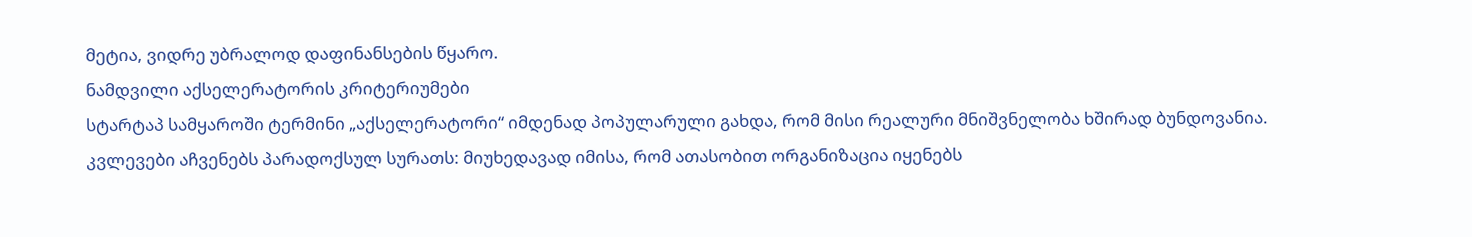მეტია, ვიდრე უბრალოდ დაფინანსების წყარო.
ნამდვილი აქსელერატორის კრიტერიუმები
სტარტაპ სამყაროში ტერმინი „აქსელერატორი“ იმდენად პოპულარული გახდა, რომ მისი რეალური მნიშვნელობა ხშირად ბუნდოვანია. კვლევები აჩვენებს პარადოქსულ სურათს: მიუხედავად იმისა, რომ ათასობით ორგანიზაცია იყენებს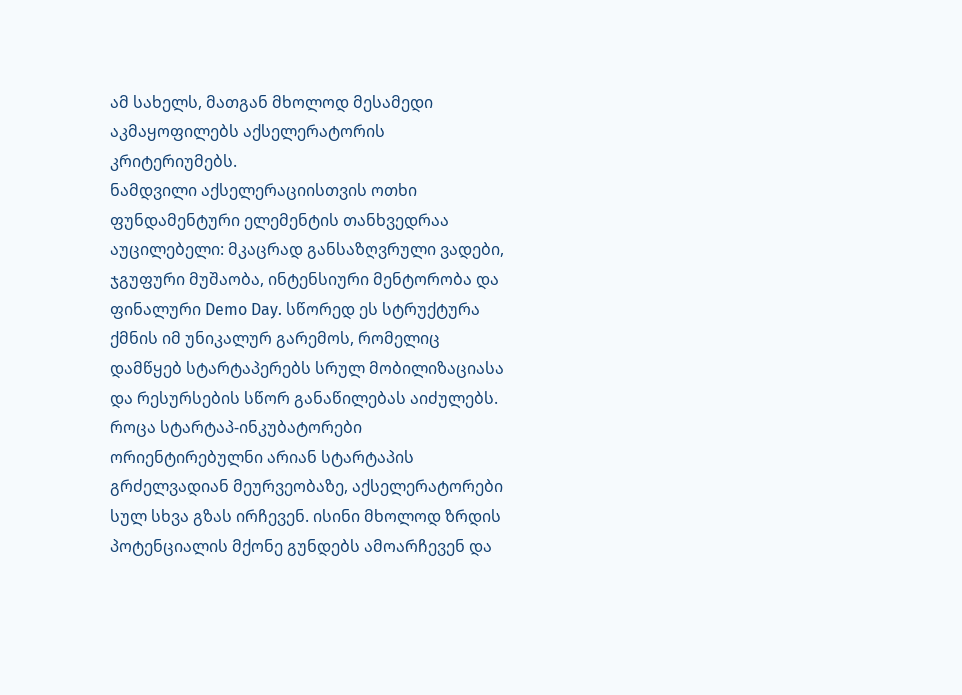ამ სახელს, მათგან მხოლოდ მესამედი აკმაყოფილებს აქსელერატორის კრიტერიუმებს.
ნამდვილი აქსელერაციისთვის ოთხი ფუნდამენტური ელემენტის თანხვედრაა აუცილებელი: მკაცრად განსაზღვრული ვადები, ჯგუფური მუშაობა, ინტენსიური მენტორობა და ფინალური Demo Day. სწორედ ეს სტრუქტურა ქმნის იმ უნიკალურ გარემოს, რომელიც დამწყებ სტარტაპერებს სრულ მობილიზაციასა და რესურსების სწორ განაწილებას აიძულებს.
როცა სტარტაპ-ინკუბატორები ორიენტირებულნი არიან სტარტაპის გრძელვადიან მეურვეობაზე, აქსელერატორები სულ სხვა გზას ირჩევენ. ისინი მხოლოდ ზრდის პოტენციალის მქონე გუნდებს ამოარჩევენ და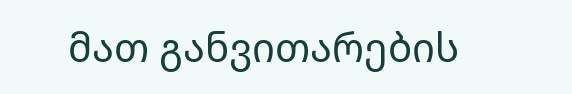მათ განვითარების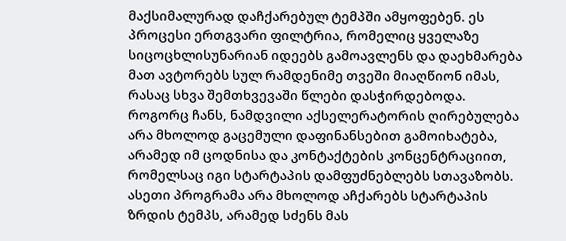მაქსიმალურად დაჩქარებულ ტემპში ამყოფებენ. ეს პროცესი ერთგვარი ფილტრია, რომელიც ყველაზე სიცოცხლისუნარიან იდეებს გამოავლენს და დაეხმარება მათ ავტორებს სულ რამდენიმე თვეში მიაღწიონ იმას, რასაც სხვა შემთხვევაში წლები დასჭირდებოდა.
როგორც ჩანს, ნამდვილი აქსელერატორის ღირებულება არა მხოლოდ გაცემული დაფინანსებით გამოიხატება, არამედ იმ ცოდნისა და კონტაქტების კონცენტრაციით, რომელსაც იგი სტარტაპის დამფუძნებლებს სთავაზობს. ასეთი პროგრამა არა მხოლოდ აჩქარებს სტარტაპის ზრდის ტემპს, არამედ სძენს მას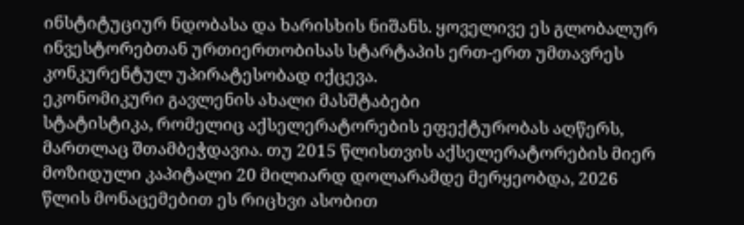ინსტიტუციურ ნდობასა და ხარისხის ნიშანს. ყოველივე ეს გლობალურ ინვესტორებთან ურთიერთობისას სტარტაპის ერთ-ერთ უმთავრეს კონკურენტულ უპირატესობად იქცევა.
ეკონომიკური გავლენის ახალი მასშტაბები
სტატისტიკა, რომელიც აქსელერატორების ეფექტურობას აღწერს, მართლაც შთამბეჭდავია. თუ 2015 წლისთვის აქსელერატორების მიერ მოზიდული კაპიტალი 20 მილიარდ დოლარამდე მერყეობდა, 2026 წლის მონაცემებით ეს რიცხვი ასობით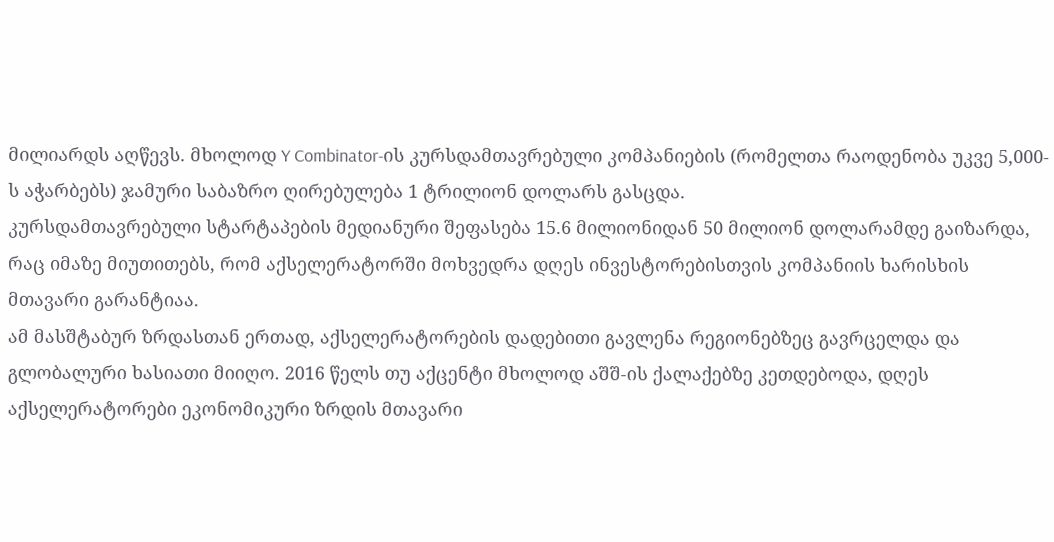მილიარდს აღწევს. მხოლოდ Y Combinator-ის კურსდამთავრებული კომპანიების (რომელთა რაოდენობა უკვე 5,000-ს აჭარბებს) ჯამური საბაზრო ღირებულება 1 ტრილიონ დოლარს გასცდა.
კურსდამთავრებული სტარტაპების მედიანური შეფასება 15.6 მილიონიდან 50 მილიონ დოლარამდე გაიზარდა, რაც იმაზე მიუთითებს, რომ აქსელერატორში მოხვედრა დღეს ინვესტორებისთვის კომპანიის ხარისხის მთავარი გარანტიაა.
ამ მასშტაბურ ზრდასთან ერთად, აქსელერატორების დადებითი გავლენა რეგიონებზეც გავრცელდა და გლობალური ხასიათი მიიღო. 2016 წელს თუ აქცენტი მხოლოდ აშშ-ის ქალაქებზე კეთდებოდა, დღეს აქსელერატორები ეკონომიკური ზრდის მთავარი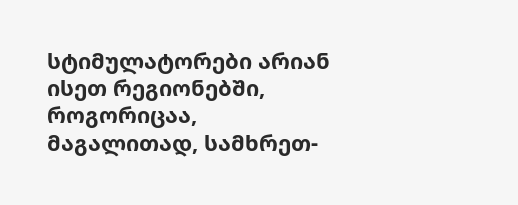სტიმულატორები არიან ისეთ რეგიონებში, როგორიცაა, მაგალითად, სამხრეთ-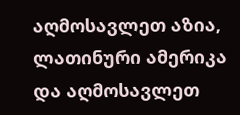აღმოსავლეთ აზია, ლათინური ამერიკა და აღმოსავლეთ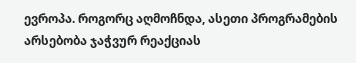ევროპა. როგორც აღმოჩნდა, ასეთი პროგრამების არსებობა ჯაჭვურ რეაქციას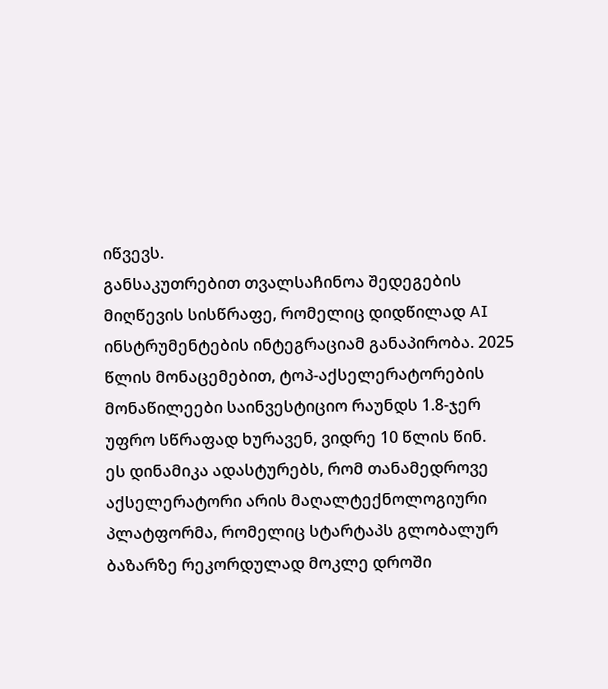იწვევს.
განსაკუთრებით თვალსაჩინოა შედეგების მიღწევის სისწრაფე, რომელიც დიდწილად AI ინსტრუმენტების ინტეგრაციამ განაპირობა. 2025 წლის მონაცემებით, ტოპ-აქსელერატორების მონაწილეები საინვესტიციო რაუნდს 1.8-ჯერ უფრო სწრაფად ხურავენ, ვიდრე 10 წლის წინ.
ეს დინამიკა ადასტურებს, რომ თანამედროვე აქსელერატორი არის მაღალტექნოლოგიური პლატფორმა, რომელიც სტარტაპს გლობალურ ბაზარზე რეკორდულად მოკლე დროში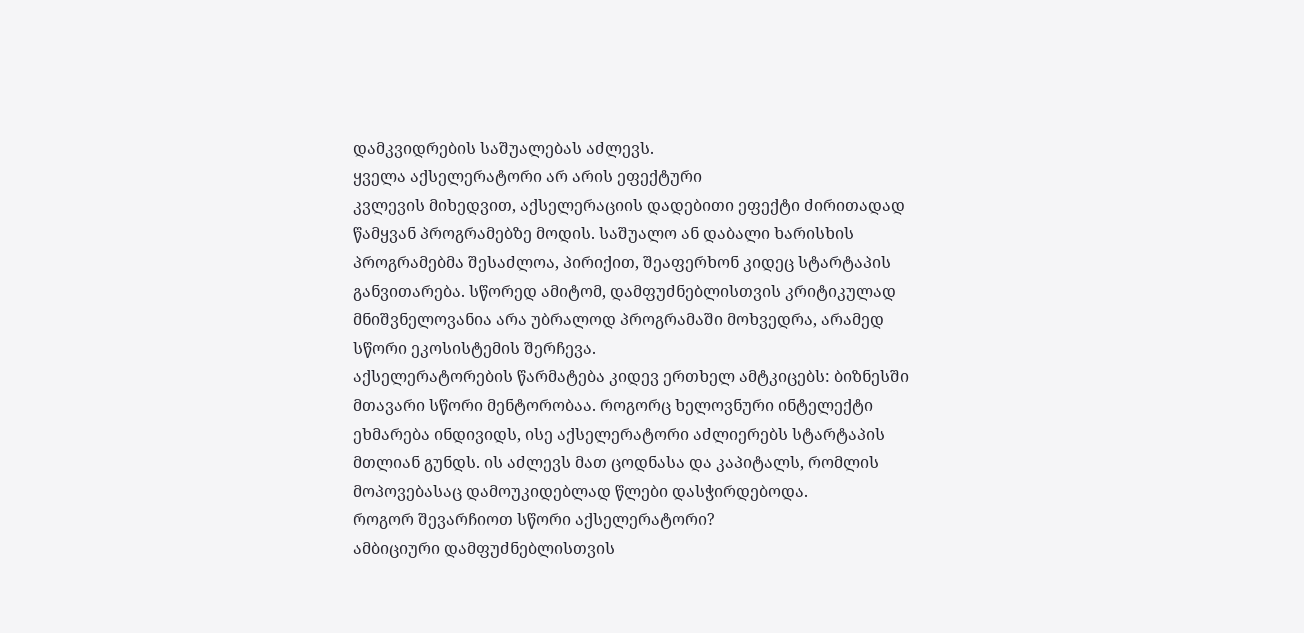დამკვიდრების საშუალებას აძლევს.
ყველა აქსელერატორი არ არის ეფექტური
კვლევის მიხედვით, აქსელერაციის დადებითი ეფექტი ძირითადად წამყვან პროგრამებზე მოდის. საშუალო ან დაბალი ხარისხის პროგრამებმა შესაძლოა, პირიქით, შეაფერხონ კიდეც სტარტაპის განვითარება. სწორედ ამიტომ, დამფუძნებლისთვის კრიტიკულად მნიშვნელოვანია არა უბრალოდ პროგრამაში მოხვედრა, არამედ სწორი ეკოსისტემის შერჩევა.
აქსელერატორების წარმატება კიდევ ერთხელ ამტკიცებს: ბიზნესში მთავარი სწორი მენტორობაა. როგორც ხელოვნური ინტელექტი ეხმარება ინდივიდს, ისე აქსელერატორი აძლიერებს სტარტაპის მთლიან გუნდს. ის აძლევს მათ ცოდნასა და კაპიტალს, რომლის მოპოვებასაც დამოუკიდებლად წლები დასჭირდებოდა.
როგორ შევარჩიოთ სწორი აქსელერატორი?
ამბიციური დამფუძნებლისთვის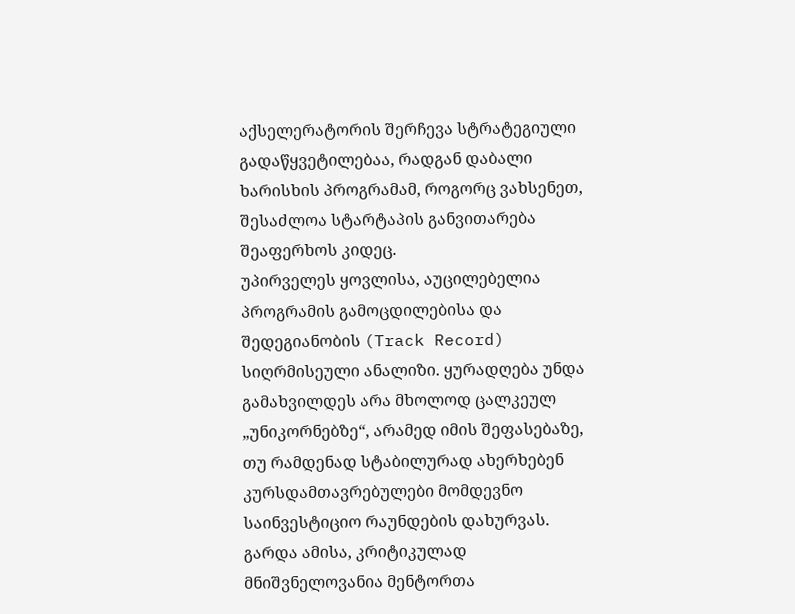აქსელერატორის შერჩევა სტრატეგიული გადაწყვეტილებაა, რადგან დაბალი ხარისხის პროგრამამ, როგორც ვახსენეთ, შესაძლოა სტარტაპის განვითარება შეაფერხოს კიდეც.
უპირველეს ყოვლისა, აუცილებელია პროგრამის გამოცდილებისა და შედეგიანობის (Track Record) სიღრმისეული ანალიზი. ყურადღება უნდა გამახვილდეს არა მხოლოდ ცალკეულ „უნიკორნებზე“, არამედ იმის შეფასებაზე, თუ რამდენად სტაბილურად ახერხებენ კურსდამთავრებულები მომდევნო საინვესტიციო რაუნდების დახურვას.
გარდა ამისა, კრიტიკულად მნიშვნელოვანია მენტორთა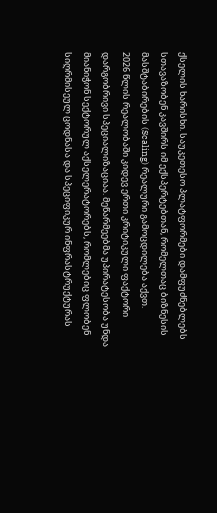ქსელის ხარისხი. საუკეთესო პლატფორმები დამფუძნებლებს სთავაზობენ კავშირს იმ ექსპერტებთან, რომელთაც ბიზნესის მასშტაბირების (Scaling) რეალური გამოცდილება აქვთ.
2026 წლის რეალობაში კიდევ ერთი კრიტიკული ფაქტორი დარგობრივი სპეციალიზაციაა. მეწარმეებმა უპირატესობა უნდა მიანიჭონ სექტორულ აქსელერატორებს, რომლებიც ფლობენ სიღრმისეულ ცოდნასა და სპეციფიკურ ინფრასტრუქტურას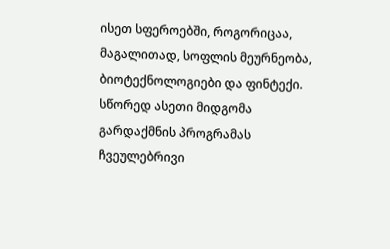ისეთ სფეროებში, როგორიცაა, მაგალითად, სოფლის მეურნეობა, ბიოტექნოლოგიები და ფინტექი.
სწორედ ასეთი მიდგომა გარდაქმნის პროგრამას ჩვეულებრივი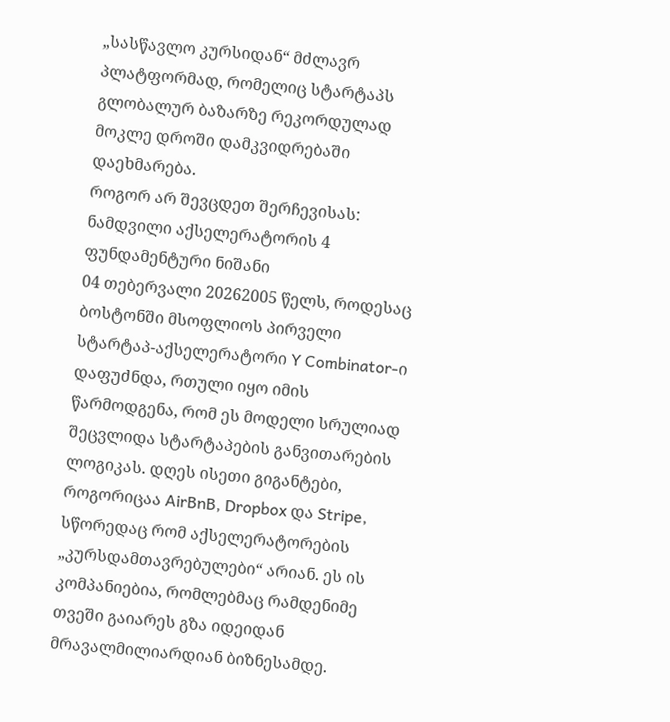„სასწავლო კურსიდან“ მძლავრ პლატფორმად, რომელიც სტარტაპს გლობალურ ბაზარზე რეკორდულად მოკლე დროში დამკვიდრებაში დაეხმარება.
როგორ არ შევცდეთ შერჩევისას: ნამდვილი აქსელერატორის 4 ფუნდამენტური ნიშანი
04 თებერვალი 20262005 წელს, როდესაც ბოსტონში მსოფლიოს პირველი სტარტაპ-აქსელერატორი Y Combinator-ი დაფუძნდა, რთული იყო იმის წარმოდგენა, რომ ეს მოდელი სრულიად შეცვლიდა სტარტაპების განვითარების ლოგიკას. დღეს ისეთი გიგანტები, როგორიცაა AirBnB, Dropbox და Stripe, სწორედაც რომ აქსელერატორების „კურსდამთავრებულები“ არიან. ეს ის კომპანიებია, რომლებმაც რამდენიმე თვეში გაიარეს გზა იდეიდან მრავალმილიარდიან ბიზნესამდე.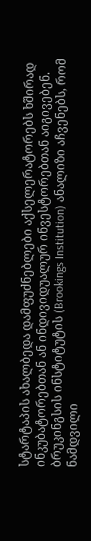სტარტაპის ახალბედა დამფუძნებლები აქსელერატორებს ხშირად ინკუბატორებთან ან ინდივიდუალურ ინვესტორებთან აიგივებენ. ბრუკინგსის ინსტიტუტის (Brookings Institution) ანალიზი აჩვენებს, რომ ნამდვილი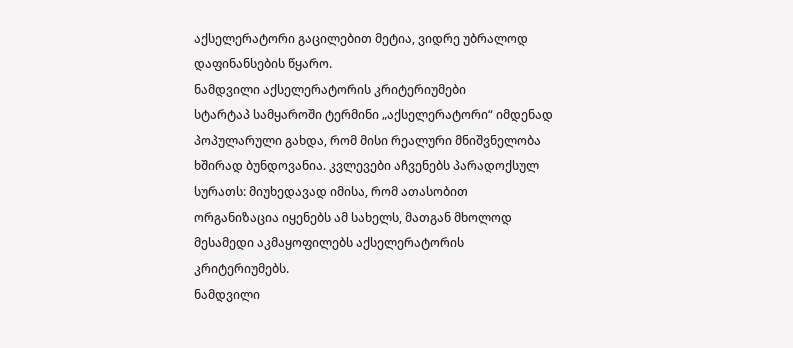აქსელერატორი გაცილებით მეტია, ვიდრე უბრალოდ დაფინანსების წყარო.
ნამდვილი აქსელერატორის კრიტერიუმები
სტარტაპ სამყაროში ტერმინი „აქსელერატორი“ იმდენად პოპულარული გახდა, რომ მისი რეალური მნიშვნელობა ხშირად ბუნდოვანია. კვლევები აჩვენებს პარადოქსულ სურათს: მიუხედავად იმისა, რომ ათასობით ორგანიზაცია იყენებს ამ სახელს, მათგან მხოლოდ მესამედი აკმაყოფილებს აქსელერატორის კრიტერიუმებს.
ნამდვილი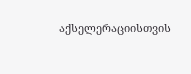აქსელერაციისთვის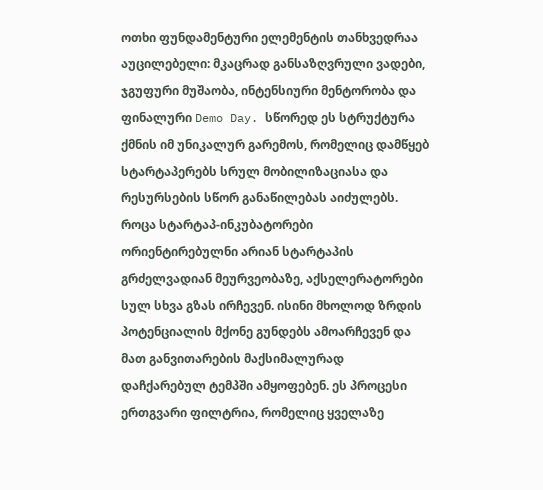ოთხი ფუნდამენტური ელემენტის თანხვედრაა აუცილებელი: მკაცრად განსაზღვრული ვადები, ჯგუფური მუშაობა, ინტენსიური მენტორობა და ფინალური Demo Day. სწორედ ეს სტრუქტურა ქმნის იმ უნიკალურ გარემოს, რომელიც დამწყებ სტარტაპერებს სრულ მობილიზაციასა და რესურსების სწორ განაწილებას აიძულებს.
როცა სტარტაპ-ინკუბატორები ორიენტირებულნი არიან სტარტაპის გრძელვადიან მეურვეობაზე, აქსელერატორები სულ სხვა გზას ირჩევენ. ისინი მხოლოდ ზრდის პოტენციალის მქონე გუნდებს ამოარჩევენ და მათ განვითარების მაქსიმალურად დაჩქარებულ ტემპში ამყოფებენ. ეს პროცესი ერთგვარი ფილტრია, რომელიც ყველაზე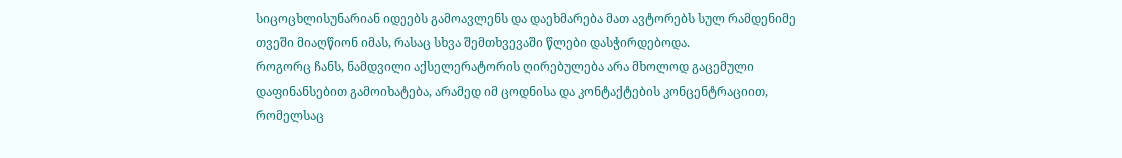სიცოცხლისუნარიან იდეებს გამოავლენს და დაეხმარება მათ ავტორებს სულ რამდენიმე თვეში მიაღწიონ იმას, რასაც სხვა შემთხვევაში წლები დასჭირდებოდა.
როგორც ჩანს, ნამდვილი აქსელერატორის ღირებულება არა მხოლოდ გაცემული დაფინანსებით გამოიხატება, არამედ იმ ცოდნისა და კონტაქტების კონცენტრაციით, რომელსაც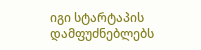იგი სტარტაპის დამფუძნებლებს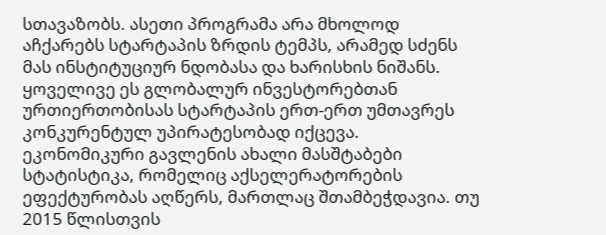სთავაზობს. ასეთი პროგრამა არა მხოლოდ აჩქარებს სტარტაპის ზრდის ტემპს, არამედ სძენს მას ინსტიტუციურ ნდობასა და ხარისხის ნიშანს. ყოველივე ეს გლობალურ ინვესტორებთან ურთიერთობისას სტარტაპის ერთ-ერთ უმთავრეს კონკურენტულ უპირატესობად იქცევა.
ეკონომიკური გავლენის ახალი მასშტაბები
სტატისტიკა, რომელიც აქსელერატორების ეფექტურობას აღწერს, მართლაც შთამბეჭდავია. თუ 2015 წლისთვის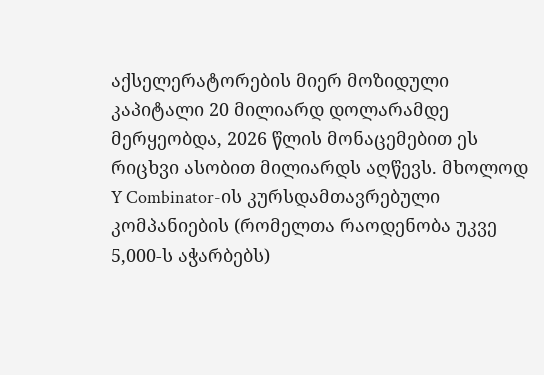აქსელერატორების მიერ მოზიდული კაპიტალი 20 მილიარდ დოლარამდე მერყეობდა, 2026 წლის მონაცემებით ეს რიცხვი ასობით მილიარდს აღწევს. მხოლოდ Y Combinator-ის კურსდამთავრებული კომპანიების (რომელთა რაოდენობა უკვე 5,000-ს აჭარბებს)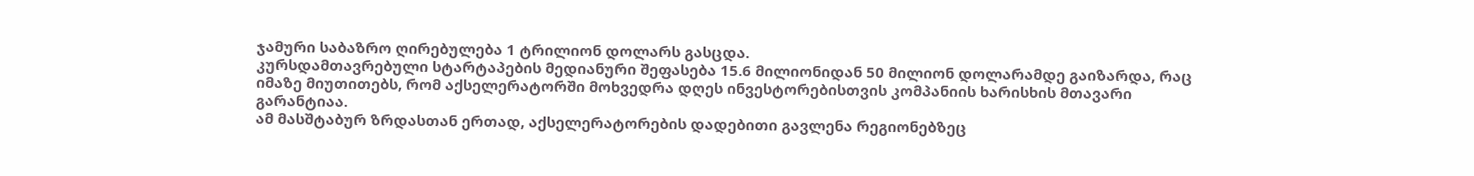ჯამური საბაზრო ღირებულება 1 ტრილიონ დოლარს გასცდა.
კურსდამთავრებული სტარტაპების მედიანური შეფასება 15.6 მილიონიდან 50 მილიონ დოლარამდე გაიზარდა, რაც იმაზე მიუთითებს, რომ აქსელერატორში მოხვედრა დღეს ინვესტორებისთვის კომპანიის ხარისხის მთავარი გარანტიაა.
ამ მასშტაბურ ზრდასთან ერთად, აქსელერატორების დადებითი გავლენა რეგიონებზეც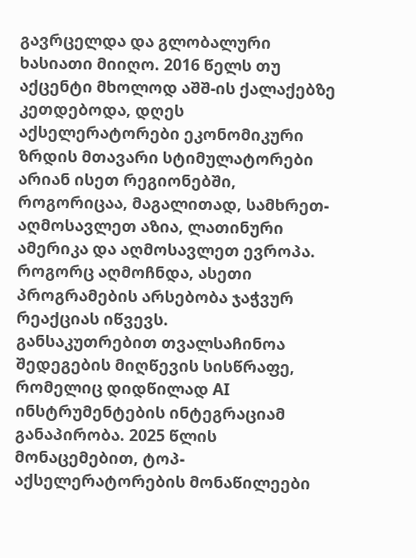გავრცელდა და გლობალური ხასიათი მიიღო. 2016 წელს თუ აქცენტი მხოლოდ აშშ-ის ქალაქებზე კეთდებოდა, დღეს აქსელერატორები ეკონომიკური ზრდის მთავარი სტიმულატორები არიან ისეთ რეგიონებში, როგორიცაა, მაგალითად, სამხრეთ-აღმოსავლეთ აზია, ლათინური ამერიკა და აღმოსავლეთ ევროპა. როგორც აღმოჩნდა, ასეთი პროგრამების არსებობა ჯაჭვურ რეაქციას იწვევს.
განსაკუთრებით თვალსაჩინოა შედეგების მიღწევის სისწრაფე, რომელიც დიდწილად AI ინსტრუმენტების ინტეგრაციამ განაპირობა. 2025 წლის მონაცემებით, ტოპ-აქსელერატორების მონაწილეები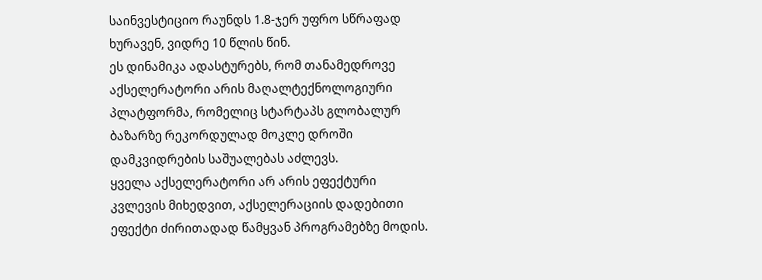საინვესტიციო რაუნდს 1.8-ჯერ უფრო სწრაფად ხურავენ, ვიდრე 10 წლის წინ.
ეს დინამიკა ადასტურებს, რომ თანამედროვე აქსელერატორი არის მაღალტექნოლოგიური პლატფორმა, რომელიც სტარტაპს გლობალურ ბაზარზე რეკორდულად მოკლე დროში დამკვიდრების საშუალებას აძლევს.
ყველა აქსელერატორი არ არის ეფექტური
კვლევის მიხედვით, აქსელერაციის დადებითი ეფექტი ძირითადად წამყვან პროგრამებზე მოდის.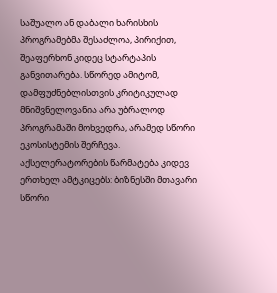საშუალო ან დაბალი ხარისხის პროგრამებმა შესაძლოა, პირიქით, შეაფერხონ კიდეც სტარტაპის განვითარება. სწორედ ამიტომ, დამფუძნებლისთვის კრიტიკულად მნიშვნელოვანია არა უბრალოდ პროგრამაში მოხვედრა, არამედ სწორი ეკოსისტემის შერჩევა.
აქსელერატორების წარმატება კიდევ ერთხელ ამტკიცებს: ბიზნესში მთავარი სწორი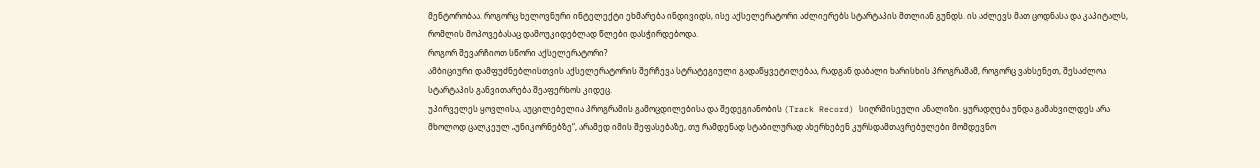მენტორობაა. როგორც ხელოვნური ინტელექტი ეხმარება ინდივიდს, ისე აქსელერატორი აძლიერებს სტარტაპის მთლიან გუნდს. ის აძლევს მათ ცოდნასა და კაპიტალს, რომლის მოპოვებასაც დამოუკიდებლად წლები დასჭირდებოდა.
როგორ შევარჩიოთ სწორი აქსელერატორი?
ამბიციური დამფუძნებლისთვის აქსელერატორის შერჩევა სტრატეგიული გადაწყვეტილებაა, რადგან დაბალი ხარისხის პროგრამამ, როგორც ვახსენეთ, შესაძლოა სტარტაპის განვითარება შეაფერხოს კიდეც.
უპირველეს ყოვლისა, აუცილებელია პროგრამის გამოცდილებისა და შედეგიანობის (Track Record) სიღრმისეული ანალიზი. ყურადღება უნდა გამახვილდეს არა მხოლოდ ცალკეულ „უნიკორნებზე“, არამედ იმის შეფასებაზე, თუ რამდენად სტაბილურად ახერხებენ კურსდამთავრებულები მომდევნო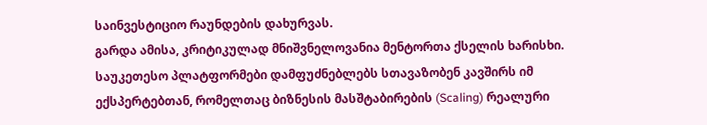საინვესტიციო რაუნდების დახურვას.
გარდა ამისა, კრიტიკულად მნიშვნელოვანია მენტორთა ქსელის ხარისხი. საუკეთესო პლატფორმები დამფუძნებლებს სთავაზობენ კავშირს იმ ექსპერტებთან, რომელთაც ბიზნესის მასშტაბირების (Scaling) რეალური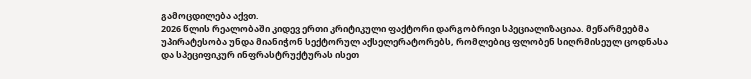გამოცდილება აქვთ.
2026 წლის რეალობაში კიდევ ერთი კრიტიკული ფაქტორი დარგობრივი სპეციალიზაციაა. მეწარმეებმა უპირატესობა უნდა მიანიჭონ სექტორულ აქსელერატორებს, რომლებიც ფლობენ სიღრმისეულ ცოდნასა და სპეციფიკურ ინფრასტრუქტურას ისეთ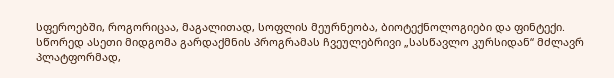სფეროებში, როგორიცაა, მაგალითად, სოფლის მეურნეობა, ბიოტექნოლოგიები და ფინტექი.
სწორედ ასეთი მიდგომა გარდაქმნის პროგრამას ჩვეულებრივი „სასწავლო კურსიდან“ მძლავრ პლატფორმად,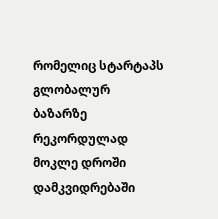რომელიც სტარტაპს გლობალურ ბაზარზე რეკორდულად მოკლე დროში დამკვიდრებაში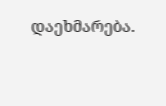დაეხმარება.